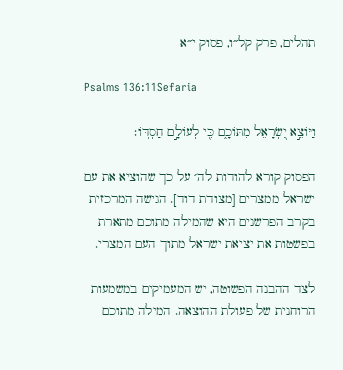תהלים, פרק קל״ו, פסוק י״א

Psalms 136:11Sefaria

וַיּוֹצֵ֣א יִ֭שְׂרָאֵל מִתּוֹכָ֑ם כִּ֖י לְעוֹלָ֣ם חַסְדּֽוֹ׃

הפסוק קורא להודות לה׳ על כך שהוציא את עם ישראל ממצרים [מצודת דוד]. הגישה המרכזית בקרב הפרשנים היא שהמילה מתוכם מתארת בפשטות את יציאת ישראל מתוך העם המצרי.

לצד ההבנה הפשוטה, יש המעמיקים במשמעות הרוחנית של פעולת ההוצאה. המילה מתוכם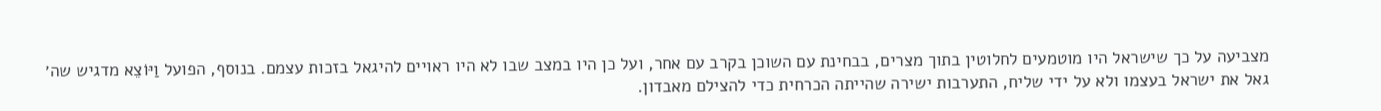מצביעה על כך שישראל היו מוטמעים לחלוטין בתוך מצרים, בבחינת עם השוכן בקרב עם אחר, ועל כן היו במצב שבו לא היו ראויים להיגאל בזכות עצמם. בנוסף, הפועל וַיּוֹצֵא מדגיש שה׳ גאל את ישראל בעצמו ולא על ידי שליח, התערבות ישירה שהייתה הכרחית כדי להצילם מאבדון.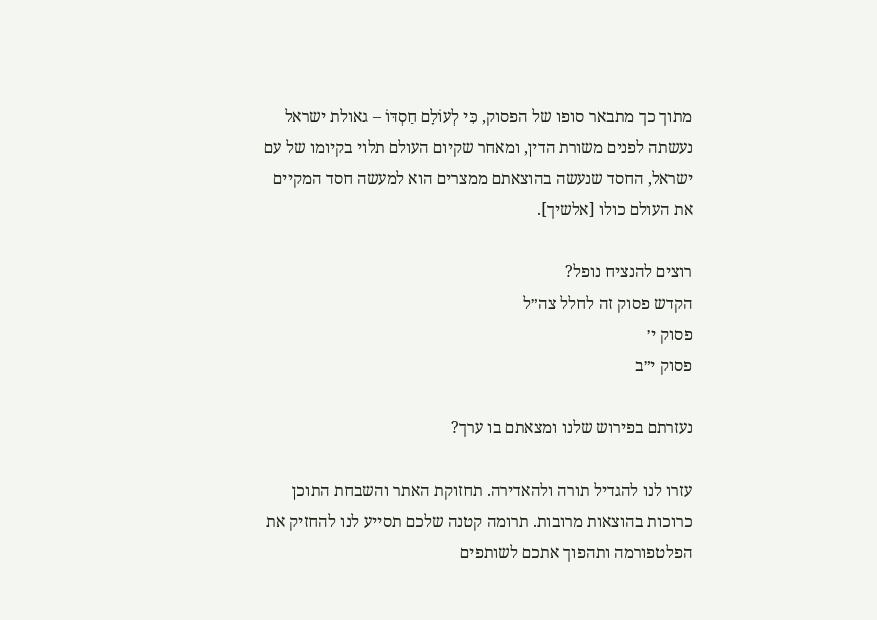מתוך כך מתבאר סופו של הפסוק, כִּי לְעוֹלָם חַסְדּוֹ – גאולת ישראל נעשתה לפנים משורת הדין, ומאחר שקיום העולם תלוי בקיומו של עם ישראל, החסד שנעשה בהוצאתם ממצרים הוא למעשה חסד המקיים את העולם כולו [אלשיך].

רוצים להנציח נופל?
הקדש פסוק זה לחלל צה״ל
פסוק י׳
פסוק י״ב

נעזרתם בפירוש שלנו ומצאתם בו ערך?

עזרו לנו להגדיל תורה ולהאדירה. תחזוקת האתר והשבחת התוכן כרוכות בהוצאות מרובות. תרומה קטנה שלכם תסייע לנו להחזיק את הפלטפורמה ותהפוך אתכם לשותפים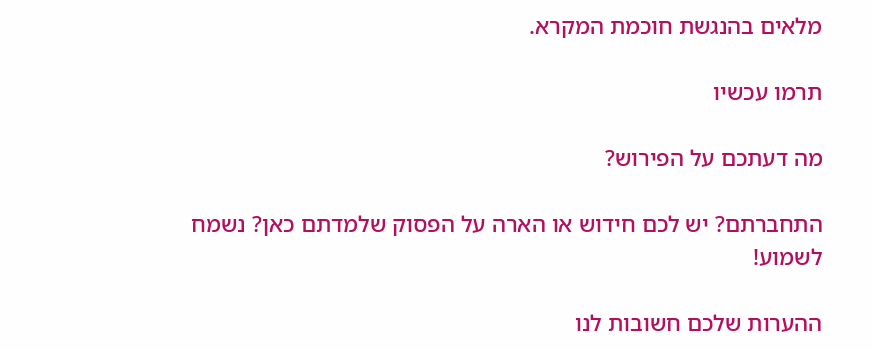מלאים בהנגשת חוכמת המקרא.

תרמו עכשיו

מה דעתכם על הפירוש?

התחברתם? יש לכם חידוש או הארה על הפסוק שלמדתם כאן? נשמח לשמוע!

ההערות שלכם חשובות לנו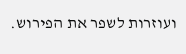ועוזרות לשפר את הפירוש.